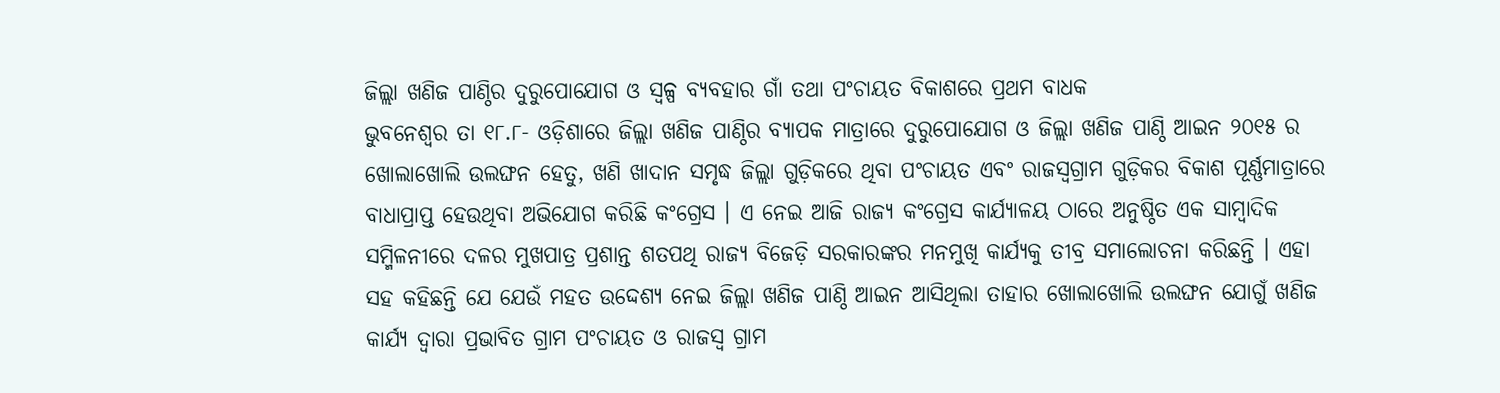ଜିଲ୍ଲା ଖଣିଜ ପାଣ୍ଠିର ଦୁରୁପୋଯୋଗ ଓ ସ୍ୱଳ୍ପ ବ୍ୟବହାର ଗାଁ ତଥା ପଂଚାୟତ ବିକାଶରେ ପ୍ରଥମ ବାଧକ
ଭୁବନେଶ୍ୱର ତା ୧୮.୮- ଓଡ଼ିଶାରେ ଜିଲ୍ଲା ଖଣିଜ ପାଣ୍ଠିର ବ୍ୟାପକ ମାତ୍ରାରେ ଦୁରୁପୋଯୋଗ ଓ ଜିଲ୍ଲା ଖଣିଜ ପାଣ୍ଠି ଆଇନ ୨୦୧୫ ର ଖୋଲାଖୋଲି ଉଲଙ୍ଘନ ହେତୁ, ଖଣି ଖାଦାନ ସମୃଦ୍ଧ ଜିଲ୍ଲା ଗୁଡ଼ିକରେ ଥିବା ପଂଚାୟତ ଏବଂ ରାଜସ୍ୱଗ୍ରାମ ଗୁଡ଼ିକର ବିକାଶ ପୂର୍ଣ୍ଣମାତ୍ରାରେ ବାଧାପ୍ରାପ୍ତ ହେଉଥିବା ଅଭିଯୋଗ କରିଛି କଂଗ୍ରେସ । ଏ ନେଇ ଆଜି ରାଜ୍ୟ କଂଗ୍ରେସ କାର୍ଯ୍ୟାଳୟ ଠାରେ ଅନୁଷ୍ଠିତ ଏକ ସାମ୍ବାଦିକ ସମ୍ମିଳନୀରେ ଦଳର ମୁଖପାତ୍ର ପ୍ରଶାନ୍ତ ଶତପଥି ରାଜ୍ୟ ବିଜେଡ଼ି ସରକାରଙ୍କର ମନମୁଖି କାର୍ଯ୍ୟକୁ ତୀବ୍ର ସମାଲୋଚନା କରିଛନ୍ତି । ଏହା ସହ କହିଛନ୍ତି ଯେ ଯେଉଁ ମହତ ଉଦ୍ଦେଶ୍ୟ ନେଇ ଜିଲ୍ଲା ଖଣିଜ ପାଣ୍ଠି ଆଇନ ଆସିଥିଲା ତାହାର ଖୋଲାଖୋଲି ଉଲଙ୍ଘନ ଯୋଗୁଁ ଖଣିଜ କାର୍ଯ୍ୟ ଦ୍ୱାରା ପ୍ରଭାବିତ ଗ୍ରାମ ପଂଚାୟତ ଓ ରାଜସ୍ୱ ଗ୍ରାମ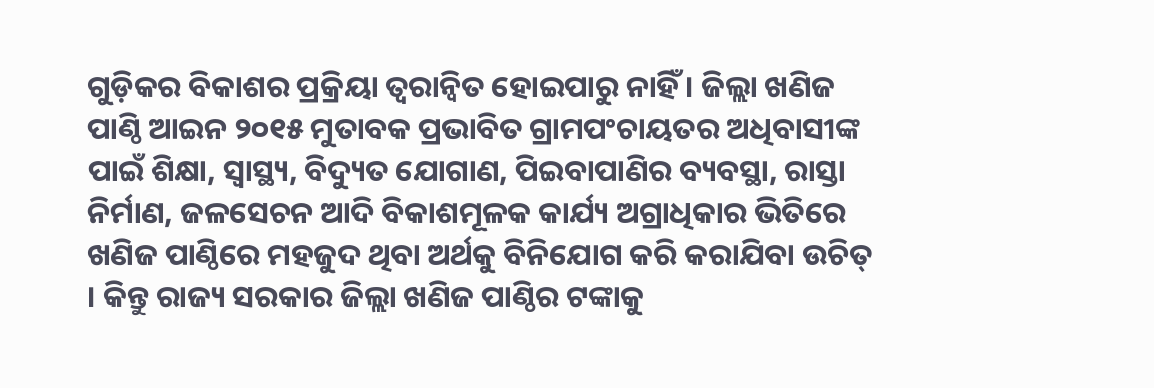ଗୁଡ଼ିକର ବିକାଶର ପ୍ରକ୍ରିୟା ତ୍ୱରାନ୍ୱିତ ହୋଇପାରୁ ନାହିଁ । ଜିଲ୍ଲା ଖଣିଜ ପାଣ୍ଠି ଆଇନ ୨୦୧୫ ମୁତାବକ ପ୍ରଭାବିତ ଗ୍ରାମପଂଚାୟତର ଅଧିବାସୀଙ୍କ ପାଇଁ ଶିକ୍ଷା, ସ୍ୱାସ୍ଥ୍ୟ, ବିଦ୍ୟୁତ ଯୋଗାଣ, ପିଇବାପାଣିର ବ୍ୟବସ୍ଥା, ରାସ୍ତା ନିର୍ମାଣ, ଜଳସେଚନ ଆଦି ବିକାଶମୂଳକ କାର୍ଯ୍ୟ ଅଗ୍ରାଧିକାର ଭିତିରେ ଖଣିଜ ପାଣ୍ଠିରେ ମହଜୁଦ ଥିବା ଅର୍ଥକୁ ବିନିଯୋଗ କରି କରାଯିବା ଉଚିତ୍ । କିନ୍ତୁ ରାଜ୍ୟ ସରକାର ଜିଲ୍ଲା ଖଣିଜ ପାଣ୍ଠିର ଟଙ୍କାକୁ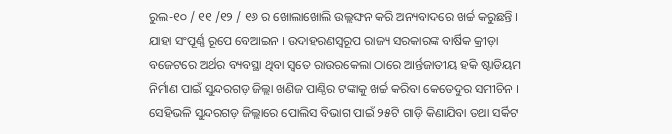ରୁଲ-୧୦ / ୧୧ /୧୨ / ୧୬ ର ଖୋଲାଖୋଲି ଉଲ୍ଲଙ୍ଘନ କରି ଅନ୍ୟବାଦରେ ଖର୍ଚ୍ଚ କରୁଛନ୍ତି । ଯାହା ସଂପୂର୍ଣ୍ଣ ରୂପେ ବେଆଇନ । ଉଦାହରଣସ୍ୱରୂପ ରାଜ୍ୟ ସରକାରଙ୍କ ବାର୍ଷିକ କ୍ରୀଡ଼ା ବଜେଟରେ ଅର୍ଥର ବ୍ୟବସ୍ଥା ଥିବା ସ୍ୱତେ ରାଉରକେଲା ଠାରେ ଆର୍ନ୍ତଜାତୀୟ ହକି ଷ୍ଟାଡିୟମ ନିର୍ମାଣ ପାଇଁ ସୁନ୍ଦରଗଡ଼ ଜିଲ୍ଲା ଖଣିଜ ପାଣ୍ଠିର ଟଙ୍କାକୁ ଖର୍ଚ୍ଚ କରିବା କେତେଦୁର ସମୀଚିନ । ସେହିଭଳି ସୁନ୍ଦରଗଡ଼ ଜିଲ୍ଲାରେ ପୋଲିସ ବିଭାଗ ପାଇଁ ୨୫ଟି ଗାଡ଼ି କିଣାଯିବା ତଥା ସର୍କିଟ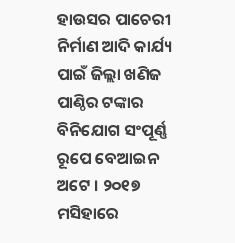ହାଉସର ପାଚେରୀ ନିର୍ମାଣ ଆଦି କାର୍ଯ୍ୟ ପାଇଁ ଜିଲ୍ଲା ଖଣିଜ ପାଣ୍ଠିର ଟଙ୍କାର ବିନିଯୋଗ ସଂପୂର୍ଣ୍ଣ ରୂପେ ବେଆଇନ ଅଟେ । ୨୦୧୭ ମସିହାରେ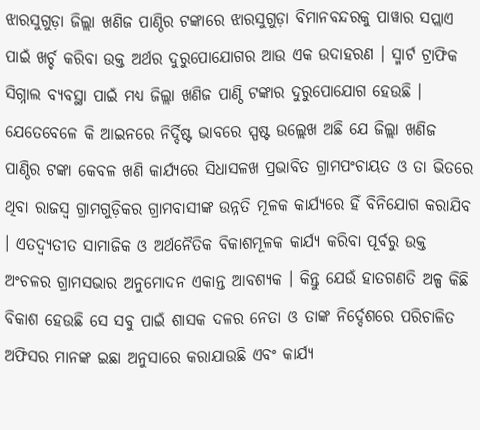ଝାରସୁଗୁଡ଼ା ଜିଲ୍ଲା ଖଣିଜ ପାଣ୍ଠିର ଟଙ୍କାରେ ଝାରସୁଗୁଡ଼ା ବିମାନବନ୍ଦରକୁ ପାୱାର ସପ୍ଲାଏ ପାଇଁ ଖର୍ଚ୍ଚ କରିବା ଉକ୍ତ ଅର୍ଥର ଦୁରୁପୋଯୋଗର ଆଉ ଏକ ଉଦାହରଣ । ସ୍ମାର୍ଟ ଟ୍ରାଫିକ ସିଗ୍ନାଲ ବ୍ୟବସ୍ଥା ପାଇଁ ମଧ୍ୟ ଜିଲ୍ଲା ଖଣିଜ ପାଣ୍ଠି ଟଙ୍କାର ଦୁରୁପୋଯୋଗ ହେଉଛି । ଯେତେବେଳେ କି ଆଇନରେ ନିର୍ଦ୍ଦିଷ୍ଟ ଭାବରେ ସ୍ପଷ୍ଟ ଉଲ୍ଲେଖ ଅଛି ଯେ ଜିଲ୍ଲା ଖଣିଜ ପାଣ୍ଠିର ଟଙ୍କା କେବଳ ଖଣି କାର୍ଯ୍ୟରେ ସିଧାସଳଖ ପ୍ରଭାବିତ ଗ୍ରାମପଂଚାୟତ ଓ ତା ଭିତରେ ଥିବା ରାଜସ୍ୱ ଗ୍ରାମଗୁଡ଼ିକର ଗ୍ରାମବାସୀଙ୍କ ଉନ୍ନତି ମୂଳକ କାର୍ଯ୍ୟରେ ହିଁ ବିନିଯୋଗ କରାଯିବ । ଏତଦ୍ବ୍ୟତୀତ ସାମାଜିକ ଓ ଅର୍ଥନୈତିକ ବିକାଶମୂଳକ କାର୍ଯ୍ୟ କରିବା ପୂର୍ବରୁ ଉକ୍ତ ଅଂଚଳର ଗ୍ରାମସଭାର ଅନୁମୋଦନ ଏକାନ୍ତ ଆବଶ୍ୟକ । କିନ୍ତୁ ଯେଉଁ ହାତଗଣତି ଅଳ୍ପ କିଛି ବିକାଶ ହେଉଛି ସେ ସବୁ ପାଇଁ ଶାସକ ଦଳର ନେତା ଓ ତାଙ୍କ ନିର୍ଦ୍ଦେଶରେ ପରିଚାଳିତ ଅଫିସର ମାନଙ୍କ ଇଛା ଅନୁସାରେ କରାଯାଉଛି ଏବଂ କାର୍ଯ୍ୟ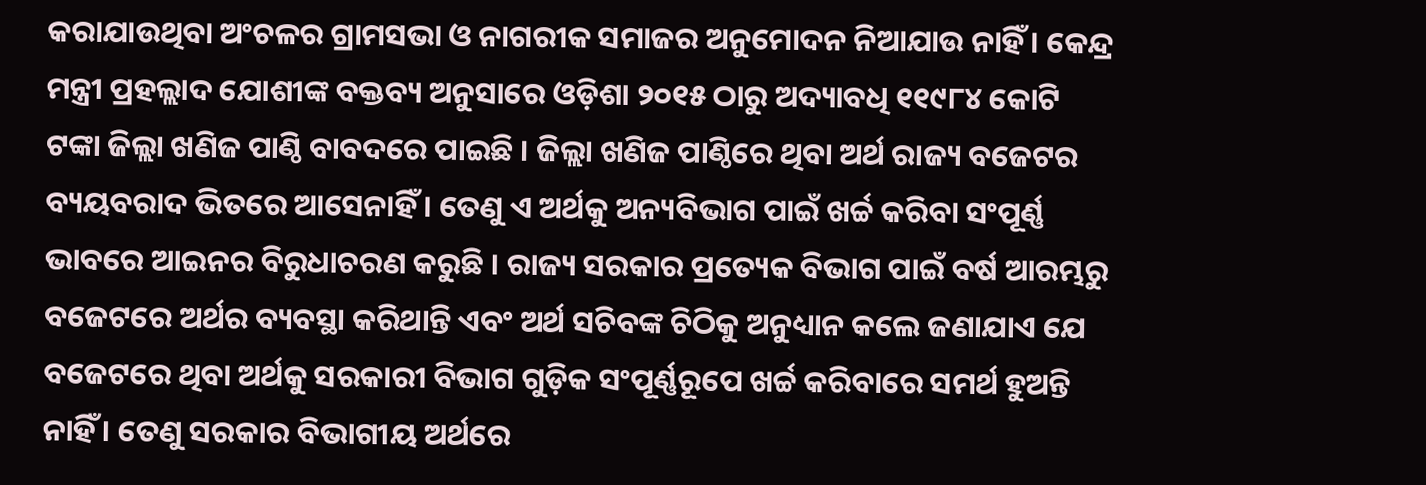କରାଯାଉଥିବା ଅଂଚଳର ଗ୍ରାମସଭା ଓ ନାଗରୀକ ସମାଜର ଅନୁମୋଦନ ନିଆଯାଉ ନାହିଁ । କେନ୍ଦ୍ର ମନ୍ତ୍ରୀ ପ୍ରହଲ୍ଲାଦ ଯୋଶୀଙ୍କ ବକ୍ତବ୍ୟ ଅନୁସାରେ ଓଡ଼ିଶା ୨୦୧୫ ଠାରୁ ଅଦ୍ୟାବଧି ୧୧୯୮୪ କୋଟି ଟଙ୍କା ଜିଲ୍ଲା ଖଣିଜ ପାଣ୍ଠି ବାବଦରେ ପାଇଛି । ଜିଲ୍ଲା ଖଣିଜ ପାଣ୍ଠିରେ ଥିବା ଅର୍ଥ ରାଜ୍ୟ ବଜେଟର ବ୍ୟୟବରାଦ ଭିତରେ ଆସେନାହିଁ । ତେଣୁ ଏ ଅର୍ଥକୁ ଅନ୍ୟବିଭାଗ ପାଇଁ ଖର୍ଚ୍ଚ କରିବା ସଂପୂର୍ଣ୍ଣ ଭାବରେ ଆଇନର ବିରୁଧାଚରଣ କରୁଛି । ରାଜ୍ୟ ସରକାର ପ୍ରତ୍ୟେକ ବିଭାଗ ପାଇଁ ବର୍ଷ ଆରମ୍ଭରୁ ବଜେଟରେ ଅର୍ଥର ବ୍ୟବସ୍ଥା କରିଥାନ୍ତି ଏବଂ ଅର୍ଥ ସଚିବଙ୍କ ଚିଠିକୁ ଅନୁଧ୍ୟାନ କଲେ ଜଣାଯାଏ ଯେ ବଜେଟରେ ଥିବା ଅର୍ଥକୁ ସରକାରୀ ବିଭାଗ ଗୁଡ଼ିକ ସଂପୂର୍ଣ୍ଣରୂପେ ଖର୍ଚ୍ଚ କରିବାରେ ସମର୍ଥ ହୁଅନ୍ତି ନାହିଁ । ତେଣୁ ସରକାର ବିଭାଗୀୟ ଅର୍ଥରେ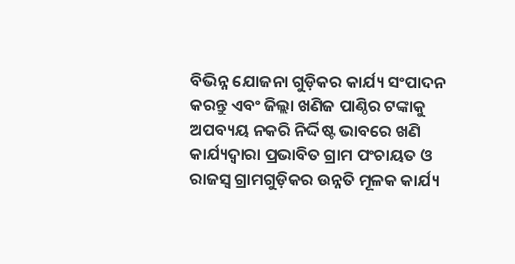ବିଭିନ୍ନ ଯୋଜନା ଗୁଡ଼ିକର କାର୍ଯ୍ୟ ସଂପାଦନ କରନ୍ତୁ ଏବଂ ଜିଲ୍ଲା ଖଣିଜ ପାଣ୍ଠିର ଟଙ୍କାକୁ ଅପବ୍ୟୟ ନକରି ନିର୍ଦ୍ଦିଷ୍ଟ ଭାବରେ ଖଣି କାର୍ଯ୍ୟଦ୍ୱାରା ପ୍ରଭାବିତ ଗ୍ରାମ ପଂଚାୟତ ଓ ରାଜସ୍ୱ ଗ୍ରାମଗୁଡ଼ିକର ଉନ୍ନତି ମୂଳକ କାର୍ଯ୍ୟ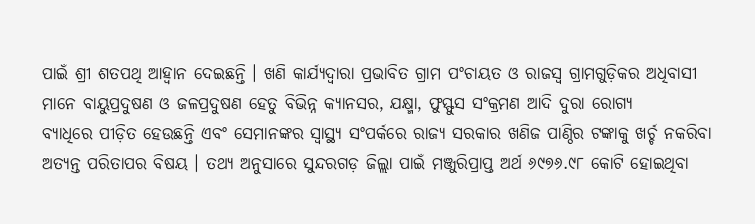ପାଇଁ ଶ୍ରୀ ଶତପଥି ଆହ୍ୱାନ ଦେଇଛନ୍ତି । ଖଣି କାର୍ଯ୍ୟଦ୍ୱାରା ପ୍ରଭାବିତ ଗ୍ରାମ ପଂଚାୟତ ଓ ରାଜସ୍ୱ ଗ୍ରାମଗୁଡ଼ିକର ଅଧିବାସୀ ମାନେ ବାୟୁପ୍ରଦୁଷଣ ଓ ଜଳପ୍ରଦୁଷଣ ହେତୁ ବିଭିନ୍ନ କ୍ୟାନସର, ଯକ୍ଷ୍ମା, ଫୁସ୍ଫୁସ ସଂକ୍ରମଣ ଆଦି ଦୁରା ରୋଗ୍ୟ
ବ୍ୟାଧିରେ ପୀଡ଼ିତ ହେଉଛନ୍ତି ଏବଂ ସେମାନଙ୍କର ସ୍ୱାସ୍ଥ୍ୟ ସଂପର୍କରେ ରାଜ୍ୟ ସରକାର ଖଣିଜ ପାଣ୍ଠିର ଟଙ୍କାକୁ ଖର୍ଚ୍ଚ ନକରିବା ଅତ୍ୟନ୍ତ ପରିତାପର ବିଷୟ । ତଥ୍ୟ ଅନୁସାରେ ସୁନ୍ଦରଗଡ଼ ଜିଲ୍ଲା ପାଇଁ ମଞ୍ଜୁରିପ୍ରାପ୍ତ ଅର୍ଥ ୬୯୭୬.୯୮ କୋଟି ହୋଇଥିବା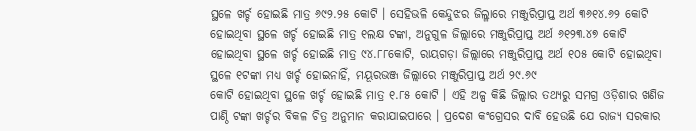ସ୍ଥଳେ ଖର୍ଚ୍ଚ ହୋଇଛି ମାତ୍ର ୬୯୨.୨୫ କୋଟି । ସେହିଭଳି କେନ୍ଦୁଝର ଜିଲ୍ଳାରେ ମଞ୍ଜୁରିପ୍ରାପ୍ତ ଅର୍ଥ ୩୬୧୪.୬୨ କୋଟି ହୋଇଥିବା ସ୍ଥଳେ ଖର୍ଚ୍ଚ ହୋଇଛି ମାତ୍ର ୧ଲକ୍ଷ ଟଙ୍କା, ଅନୁଗୁଳ ଜିଲ୍ଲାରେ ମଞ୍ଜୁରିପ୍ରାପ୍ତ ଅର୍ଥ ୬୧୨୩.୪୭ କୋଟି ହୋଇଥିବା ସ୍ଥଳେ ଖର୍ଚ୍ଚ ହୋଇଛି ମାତ୍ର ୯୪.୮୮କୋଟି, ରାୟଗଡ଼ା ଜିଲ୍ଲାରେ ମଞ୍ଜୁରିପ୍ରାପ୍ତ ଅର୍ଥ ୧୦୫ କୋଟି ହୋଇଥିବା ସ୍ଥଳେ ୧ଟଙ୍କା ମଧ୍ୟ ଖର୍ଚ୍ଚ ହୋଇନାହିଁ, ମୟୂରଭଞ୍ଜ ଜିଲ୍ଲାରେ ମଞ୍ଜୁରିପ୍ରାପ୍ତ ଅର୍ଥ ୨୯.୬୯
କୋଟି ହୋଇଥିବା ସ୍ଥଳେ ଖର୍ଚ୍ଚ ହୋଇଛି ମାତ୍ର ୧.୮୫ କୋଟି । ଏହି ଅଳ୍ପ କିଛି ଜିଲ୍ଲାର ତଥ୍ୟରୁ ସମଗ୍ର ଓଡ଼ିଶାର ଖଣିଜ ପାଣ୍ଠି ଟଙ୍କା ଖର୍ଚ୍ଚର ବିକଳ ଚିତ୍ର ଅନୁମାନ କରାଯାଇପାରେ । ପ୍ରଦେଶ କଂଗ୍ରେସର ଦାବି ହେଉଛି ଯେ ରାଜ୍ୟ ସରକାର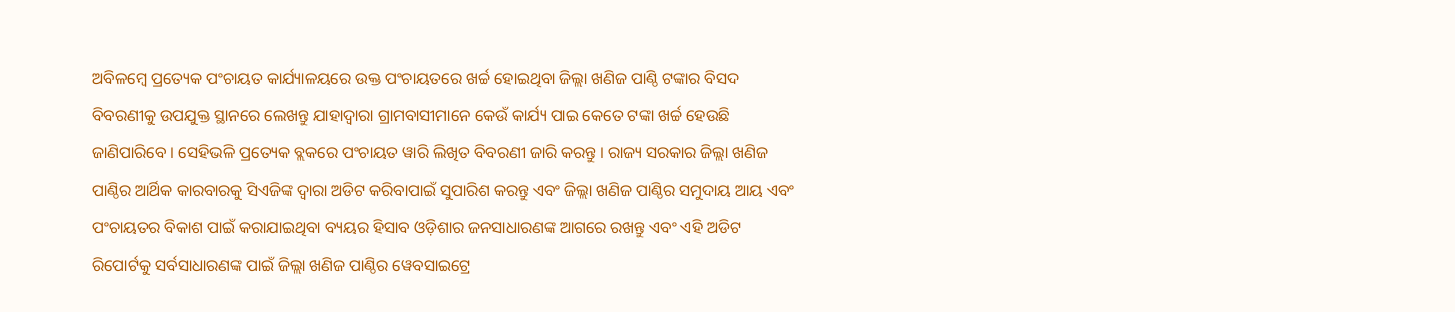ଅବିଳମ୍ବେ ପ୍ରତ୍ୟେକ ପଂଚାୟତ କାର୍ଯ୍ୟାଳୟରେ ଉକ୍ତ ପଂଚାୟତରେ ଖର୍ଚ୍ଚ ହୋଇଥିବା ଜିଲ୍ଲା ଖଣିଜ ପାଣ୍ଠି ଟଙ୍କାର ବିସଦ ବିବରଣୀକୁ ଉପଯୁକ୍ତ ସ୍ଥାନରେ ଲେଖନ୍ତୁ ଯାହାଦ୍ୱାରା ଗ୍ରାମବାସୀମାନେ କେଉଁ କାର୍ଯ୍ୟ ପାଇ କେତେ ଟଙ୍କା ଖର୍ଚ୍ଚ ହେଉଛି ଜାଣିପାରିବେ । ସେହିଭଳି ପ୍ରତ୍ୟେକ ବ୍ଲକରେ ପଂଚାୟତ ୱାରି ଲିଖିତ ବିବରଣୀ ଜାରି କରନ୍ତୁ । ରାଜ୍ୟ ସରକାର ଜିଲ୍ଲା ଖଣିଜ ପାଣ୍ଠିର ଆର୍ଥିକ କାରବାରକୁ ସିଏଜିଙ୍କ ଦ୍ୱାରା ଅଡିଟ କରିବାପାଇଁ ସୁପାରିଶ କରନ୍ତୁ ଏବଂ ଜିଲ୍ଲା ଖଣିଜ ପାଣ୍ଠିର ସମୁଦାୟ ଆୟ ଏବଂ ପଂଚାୟତର ବିକାଶ ପାଇଁ କରାଯାଇଥିବା ବ୍ୟୟର ହିସାବ ଓଡ଼ିଶାର ଜନସାଧାରଣଙ୍କ ଆଗରେ ରଖନ୍ତୁ ଏବଂ ଏହି ଅଡିଟ ରିପୋର୍ଟକୁ ସର୍ବସାଧାରଣଙ୍କ ପାଇଁ ଜିଲ୍ଲା ଖଣିଜ ପାଣ୍ଠିର ୱେବସାଇଟ୍ରେ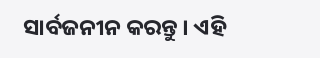ସାର୍ବଜନୀନ କରନ୍ତୁ । ଏହି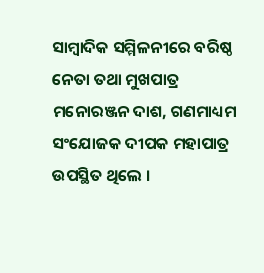ସାମ୍ବାଦିକ ସମ୍ମିଳନୀରେ ବରିଷ୍ଠ ନେତା ତଥା ମୁଖପାତ୍ର ମନୋରଞ୍ଜନ ଦାଶ, ଗଣମାଧ୍ୟମ ସଂଯୋଜକ ଦୀପକ ମହାପାତ୍ର ଉପସ୍ଥିତ ଥିଲେ ।